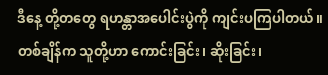ဒီနေ့ တို့တတွေ ရဟန္တာအပေါင်းပွဲကို ကျင်းပကြပါတယ်။ တစ်ချိန်က သူတို့ဟာ ကောင်းခြင်း၊ ဆိုးခြင်း၊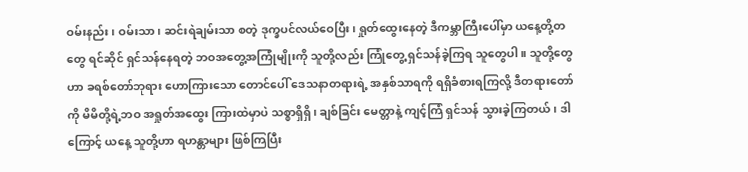ဝမ်းနည်း၊ ဝမ်းသာ၊ ဆင်းရဲချမ်းသာ စတဲ့ ဒုက္ခပင်လယ်ဝေပြီး၊ ရှုတ်ထွေးနေတဲ့ ဒီကမ္ဘာကြီးပေါ်မှာ ယနေ့တို့တတွေ ရင်ဆိုင် ရှင်သန်နေရတဲ့ ဘဝအတွေ့အကြုံမျိုးကို သူတို့လည်း ကြုံတွေ့ ရှင်သန်ခဲ့ကြရ သူတွေပါ။ သူတို့တွေဟာ ခရစ်တော်ဘုရား ဟောကြားသော တောင်ပေါ် ဒေသနာတရားရဲ့ အနှစ်သာရကို ရရှိခံစားရကြလို့ ဒီတရားတော်ကို မိမိတို့ရဲ့ဘဝ အရှုတ်အထွေး ကြားထဲမှာပဲ သစ္စာရှိရှိ၊ ချစ်ခြင်း မေတ္တာနဲ့ ကျင့်ကြံ ရှင်သန် သွားခဲ့ကြတယ်၊ ဒါကြောင့် ယနေ့ သူတို့ဟာ ရဟန္တာများ ဖြစ်ကြပြီး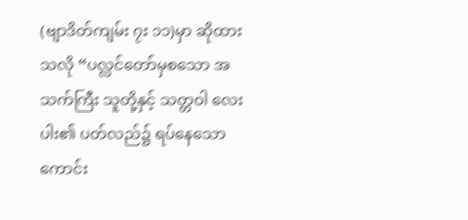(ဗျာဒိတ်ကျမ်း ၇း ၁၁)မှာ ဆိုထားသလို “ပလ္လင်တော်မှစသော အသက်ကြီး သူတို့နှင့် သတ္တဝါ လေးပါး၏ ပတ်လည်၌ ရပ်နေသော ကောင်း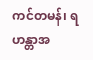ကင်တမန်၊ ရဟန္တာအ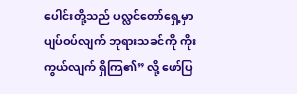ပေါင်းတို့သည် ပလ္လင်တော်ရှေ့မှာ ပျပ်ဝပ်လျက် ဘုရားသခင်ကို ကိုးကွယ်လျက် ရှိကြ၏” လို့ ဖော်ပြ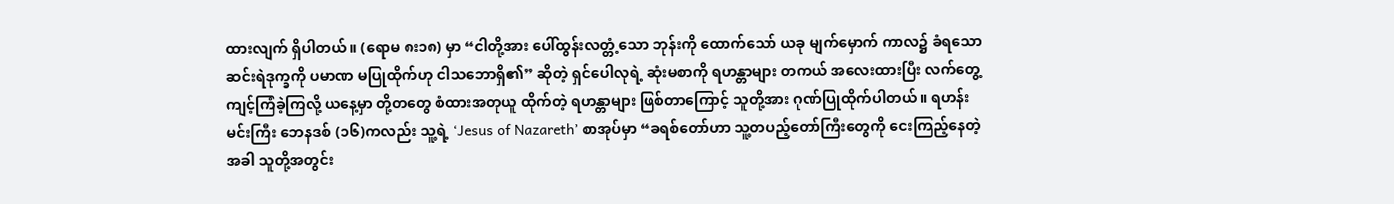ထားလျက် ရှိပါတယ်။ (ရောမ ၈း၁၈) မှာ “ငါတို့အား ပေါ်ထွန်းလတ္တံ့သော ဘုန်းကို ထောက်သော် ယခု မျက်မှောက် ကာလ၌ ခံရသော ဆင်းရဲဒုက္ခကို ပမာဏ မပြုထိုက်ဟု ငါသဘောရှိ၏” ဆိုတဲ့ ရှင်ပေါလုရဲ့ ဆုံးမစာကို ရဟန္တာများ တကယ် အလေးထားပြီး လက်တွေ့ ကျင့်ကြံခဲ့ကြလို့ ယနေ့မှာ တို့တတွေ စံထားအတုယူ ထိုက်တဲ့ ရဟန္တာများ ဖြစ်တာကြောင့် သူတို့အား ဂုဏ်ပြုထိုက်ပါတယ်။ ရဟန်းမင်းကြီး ဘေနဒစ် (၁၆)ကလည်း သူ့ရဲ့ ‘Jesus of Nazareth’ စာအုပ်မှာ “ခရစ်တော်ဟာ သူ့တပည့်တော်ကြီးတွေကို ငေးကြည့်နေတဲ့အခါ သူတို့အတွင်း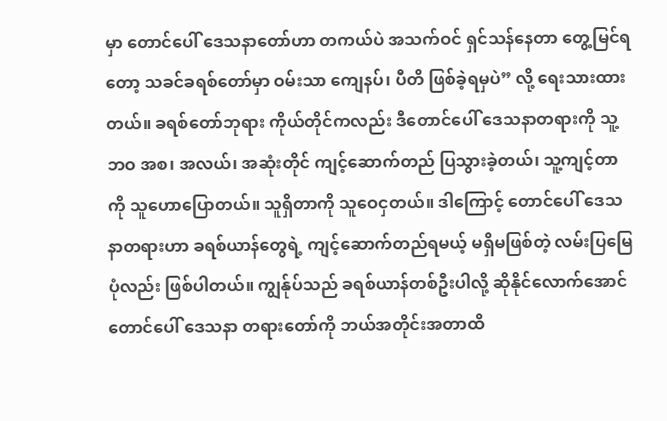မှာ တောင်ပေါ် ဒေသနာတော်ဟာ တကယ်ပဲ အသက်ဝင် ရှင်သန်နေတာ တွေ့မြင်ရတော့ သခင်ခရစ်တော်မှာ ဝမ်းသာ ကျေနပ်၊ ပီတိ ဖြစ်ခဲ့ရမှပဲ” လို့ ရေးသားထားတယ်။ ခရစ်တော်ဘုရား ကိုယ်တိုင်ကလည်း ဒီတောင်ပေါ် ဒေသနာတရားကို သူ့ဘဝ အစ၊ အလယ်၊ အဆုံးတိုင် ကျင့်ဆောက်တည် ပြသွားခဲ့တယ်၊ သူ့ကျင့်တာကို သူဟောပြောတယ်။ သူရှိတာကို သူဝေငှတယ်။ ဒါကြောင့် တောင်ပေါ် ဒေသနာတရားဟာ ခရစ်ယာန်တွေရဲ့ ကျင့်ဆောက်တည်ရမယ့် မရှိမဖြစ်တဲ့ လမ်းပြမြေပုံလည်း ဖြစ်ပါတယ်။ ကျွန်ုပ်သည် ခရစ်ယာန်တစ်ဦးပါလို့ ဆိုနိုင်လောက်အောင် တောင်ပေါ် ဒေသနာ တရားတော်ကို ဘယ်အတိုင်းအတာထိ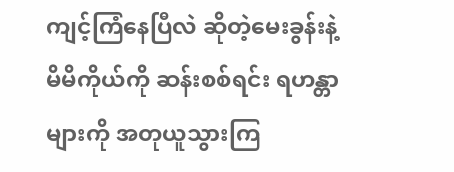ကျင့်ကြံနေပြီလဲ ဆိုတဲ့မေးခွန်းနဲ့ မိမိကိုယ်ကို ဆန်းစစ်ရင်း ရဟန္တာများကို အတုယူသွားကြ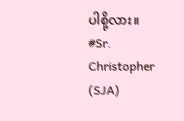ပါစို့လား။
#Sr. Christopher (SJA)